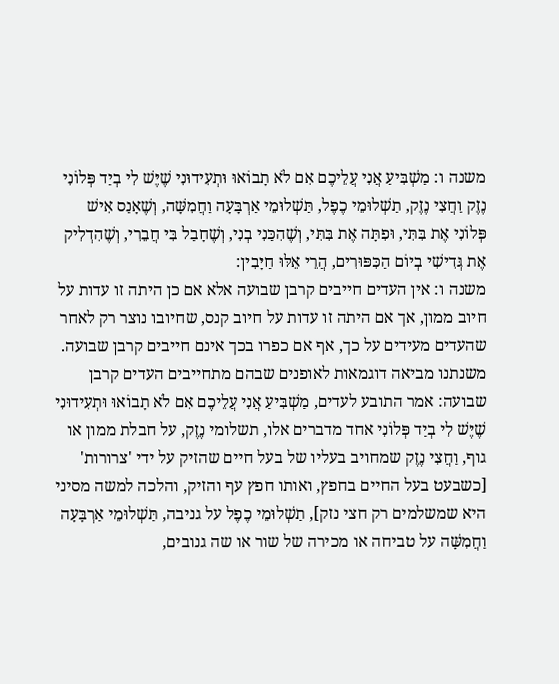משנה ו: מַשְׁבִּיעַ אֲנִי עֲלֵיכֶם אִם לֹא תָבוֹאוּ וּתְעִידוּנִי שֶׁיֶּשׁ לִי בְיַד פְּלוֹנִי נֶזֶק וַחֲצִי נֶזֶק, תַשְׁלוּמֵי כֶפֶל, תַּשְׁלוּמֵי אַרְבָּעָה וַחֲמִשָּׁה, וְשֶׁאָנַס אִישׁ פְּלוֹנִי אֶת בִּתִּי, וּפִתָּה אֶת בִּתִּי, וְשֶׁהִכַּנִי בְנִי, וְשֶׁחָבַל בִּי חֲבֵרִי, וְשֶׁהִדְלִיק אֶת גְּדִישִׁי בְיוֹם הַכִּפּוּרִים, הֲרֵי אֵלּוּ חַיָּבִין:
משנה ו: אין העדים חייבים קרבן שבועה אלא אם כן היתה זו עדות על חיוב ממון, אך אם היתה זו עדות על חיוב קנס, שחיובו נוצר רק לאחר שהעדים מעידים על כך, אף אם כפרו בכך אינם חייבים קרבן שבועה. משנתנו מביאה דוגמאות לאופנים שבהם מתחייבים העדים קרבן שבועה: אמר התובע לעדים, מַשְׁבִּיעַ אֲנִי עֲלֵיכֶם אִם לֹא תָבוֹאוּ וּתְעִידוּנִי שֶׁיֶּשׁ לִי בְיַד פְּלוֹנִי אחד מדברים אלו, תשלומי נֶזֶק, על חבלת ממון או גוף, וַחֲצִי נֶזֶק שמחויב בעליו של בעל חיים שהזיק על ידי 'צרורות' [כשבעט בעל החיים בחפץ, ואותו חפץ עף והזיק, והלכה למשה מסיני היא שמשלמים רק חצי נזק], תַשְׁלוּמֵי כֶפֶל על גניבה, תַּשְׁלוּמֵי אַרְבָּעָה וַחֲמִשָּׁה על טביחה או מכירה של שור או שה גנובים,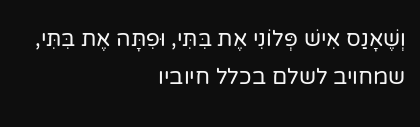וְשֶׁאָנַס אִישׁ פְּלוֹנִי אֶת בִּתִּי, וּפִתָּה אֶת בִּתִּי, שמחויב לשלם בכלל חיוביו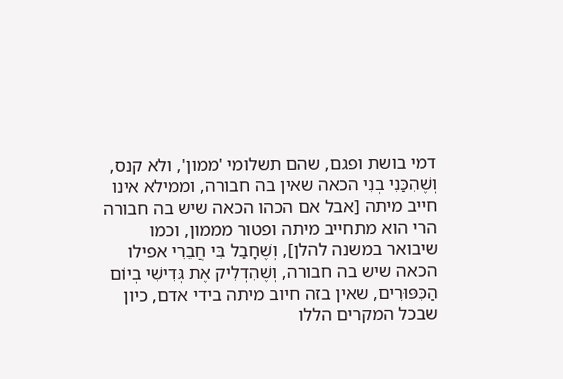דמי בושת ופגם, שהם תשלומי 'ממון', ולא קנס, וְשֶׁהִכַּנִי בְנִי הכאה שאין בה חבורה, וממילא אינו חייב מיתה [אבל אם הכהו הכאה שיש בה חבורה הרי הוא מתחייב מיתה ופטור מממון, וכמו שיבואר במשנה להלן], וְשֶׁחָבַל בִּי חֲבֵרִי אפילו הכאה שיש בה חבורה, וְשֶׁהִדְלִיק אֶת גְּדִישִׁי בְיוֹם הַכִּפּוּרִים, שאין בזה חיוב מיתה בידי אדם, כיון שבכל המקרים הללו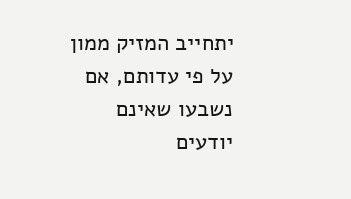יתחייב המזיק ממון על פי עדותם, אם נשבעו שאינם יודעים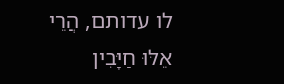לו עדותם, הֲרֵי אֵלּוּ חַיָּבִין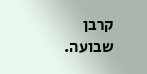קרבן שבועה.